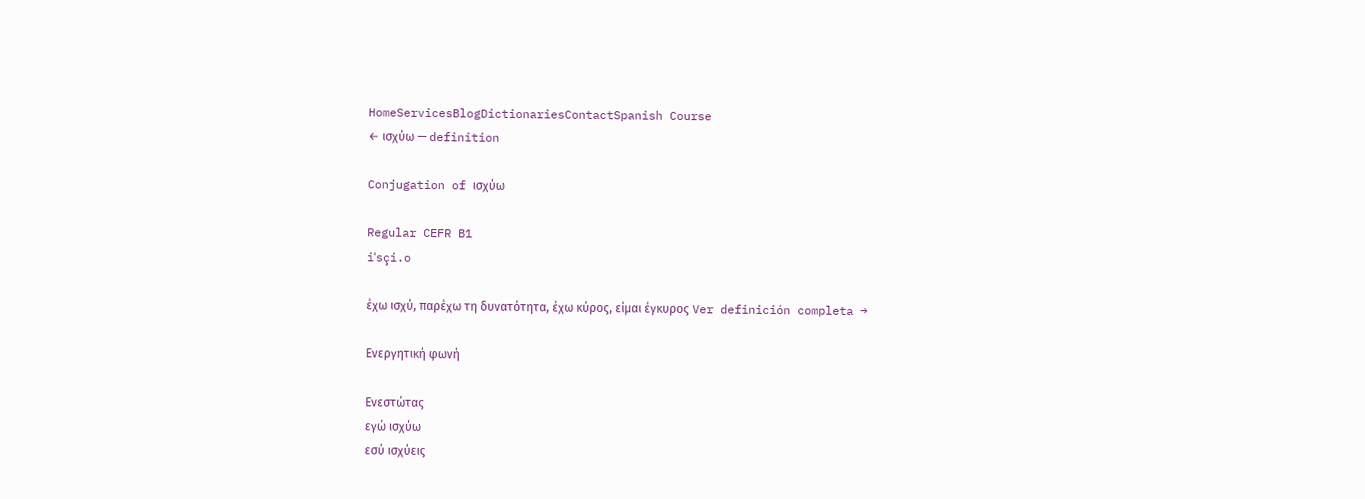HomeServicesBlogDictionariesContactSpanish Course
← ισχύω — definition

Conjugation of ισχύω

Regular CEFR B1
iˈsçi.o

έχω ισχύ, παρέχω τη δυνατότητα, έχω κύρος, είμαι έγκυρος Ver definición completa →

Ενεργητική φωνή

Ενεστώτας
εγώ ισχύω
εσύ ισχύεις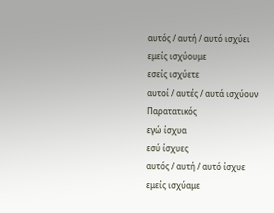αυτός / αυτή / αυτό ισχύει
εμείς ισχύουμε
εσείς ισχύετε
αυτοί / αυτές / αυτά ισχύουν
Παρατατικός
εγώ ίσχυα
εσύ ίσχυες
αυτός / αυτή / αυτό ίσχυε
εμείς ισχύαμε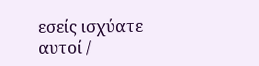εσείς ισχύατε
αυτοί /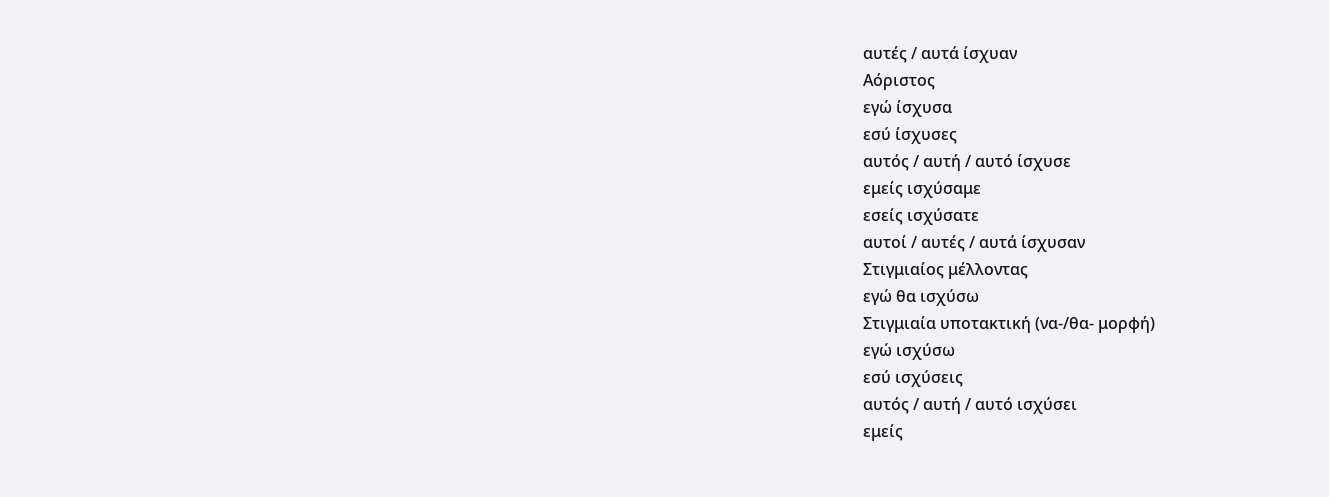αυτές / αυτά ίσχυαν
Αόριστος
εγώ ίσχυσα
εσύ ίσχυσες
αυτός / αυτή / αυτό ίσχυσε
εμείς ισχύσαμε
εσείς ισχύσατε
αυτοί / αυτές / αυτά ίσχυσαν
Στιγμιαίος μέλλοντας
εγώ θα ισχύσω
Στιγμιαία υποτακτική (να-/θα- μορφή)
εγώ ισχύσω
εσύ ισχύσεις
αυτός / αυτή / αυτό ισχύσει
εμείς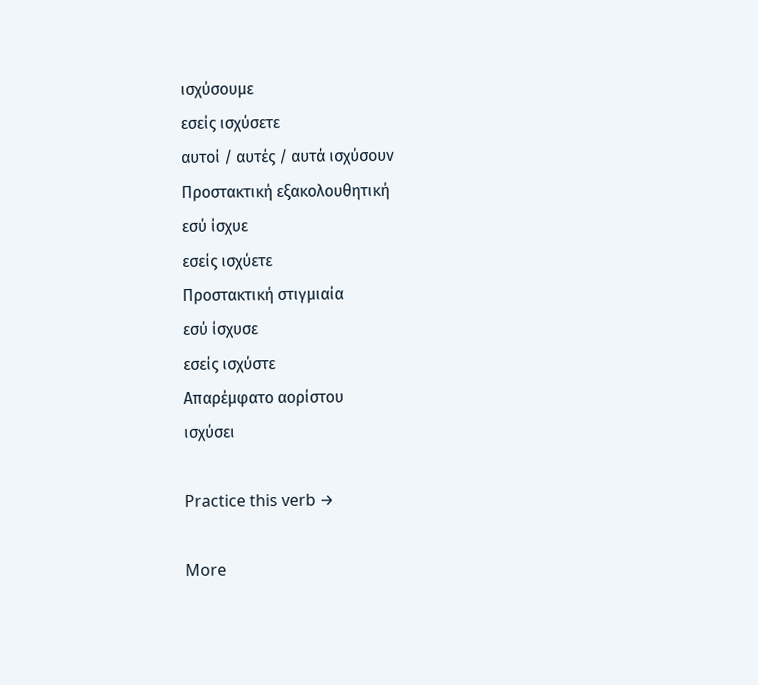ισχύσουμε
εσείς ισχύσετε
αυτοί / αυτές / αυτά ισχύσουν
Προστακτική εξακολουθητική
εσύ ίσχυε
εσείς ισχύετε
Προστακτική στιγμιαία
εσύ ίσχυσε
εσείς ισχύστε
Απαρέμφατο αορίστου
ισχύσει

Practice this verb →

More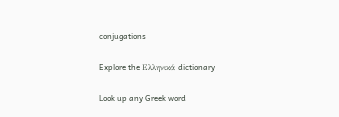conjugations

Explore the Ελληνικά dictionary

Look up any Greek word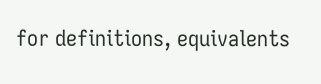for definitions, equivalents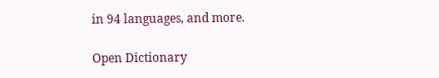in 94 languages, and more.

Open Dictionary